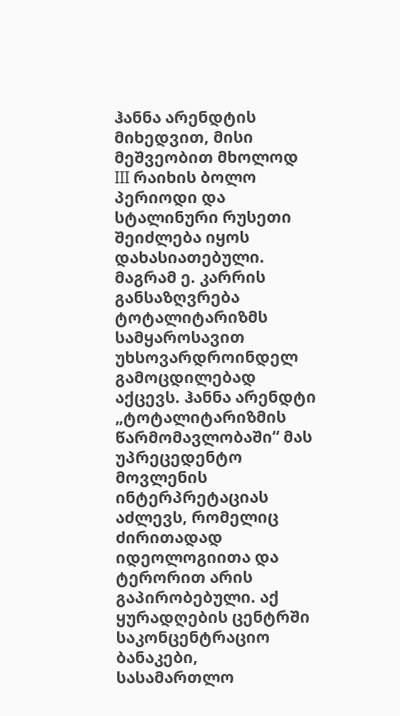ჰანნა არენდტის მიხედვით, მისი მეშვეობით მხოლოდ III რაიხის ბოლო პერიოდი და სტალინური რუსეთი შეიძლება იყოს დახასიათებული. მაგრამ ე. კარრის განსაზღვრება ტოტალიტარიზმს სამყაროსავით უხსოვარდროინდელ გამოცდილებად აქცევს. ჰანნა არენდტი „ტოტალიტარიზმის წარმომავლობაში“ მას უპრეცედენტო მოვლენის ინტერპრეტაციას აძლევს, რომელიც ძირითადად იდეოლოგიითა და ტერორით არის გაპირობებული. აქ ყურადღების ცენტრში საკონცენტრაციო ბანაკები, სასამართლო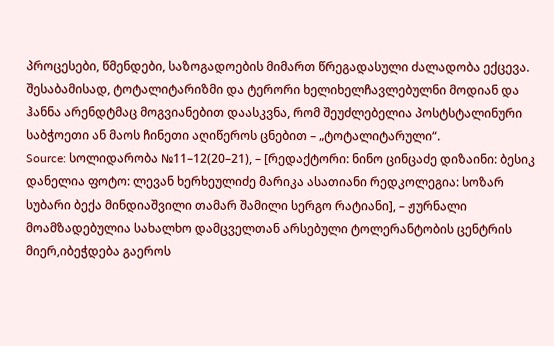პროცესები, წმენდები, საზოგადოების მიმართ წრეგადასული ძალადობა ექცევა. შესაბამისად, ტოტალიტარიზმი და ტერორი ხელიხელჩავლებულნი მოდიან და ჰანნა არენდტმაც მოგვიანებით დაასკვნა, რომ შეუძლებელია პოსტსტალინური საბჭოეთი ან მაოს ჩინეთი აღიწეროს ცნებით – „ტოტალიტარული“.
Source: სოლიდარობა №11–12(20–21), – [რედაქტორი: ნინო ცინცაძე დიზაინი: ბესიკ დანელია ფოტო: ლევან ხერხეულიძე მარიკა ასათიანი რედკოლეგია: სოზარ სუბარი ბექა მინდიაშვილი თამარ შამილი სერგო რატიანი], – ჟურნალი მოამზადებულია სახალხო დამცველთან არსებული ტოლერანტობის ცენტრის მიერ,იბეჭდება გაეროს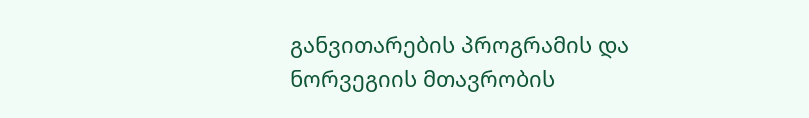განვითარების პროგრამის და ნორვეგიის მთავრობის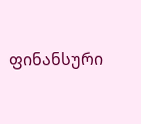ფინანსური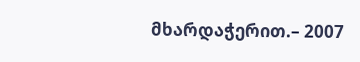მხარდაჭერით.– 2007